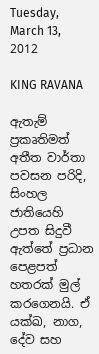Tuesday, March 13, 2012

KING RAVANA

ඇතැම් ප්‍රකෘතිමත් අතීත වාර්තා පවසන පරිදි, සිංහල ජාතියෙහි උපත සිදුවී ඇත්තේ ප්‍රධාන පෙළපත් හතරක් මුල් කරගෙනයි. ඒ යක්ඛ, නාග, දේව සහ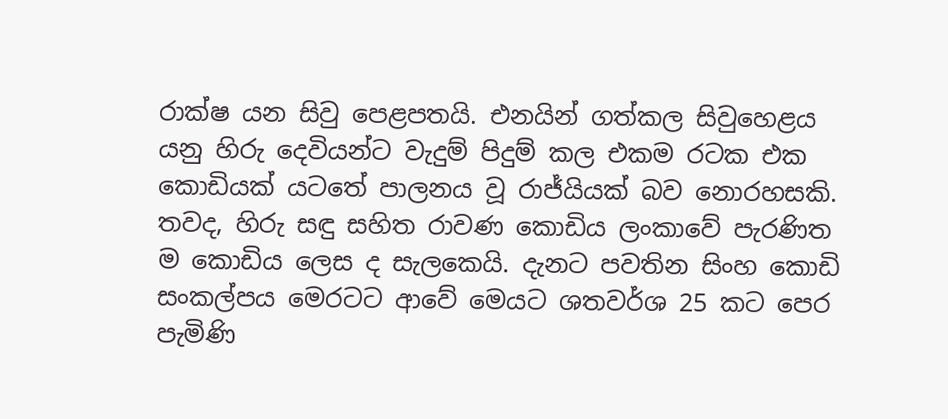රාක්ෂ යන සිවු පෙළපතයි. එනයින් ගත්කල සිවුහෙළය යනු හිරු දෙවියන්ට වැදුම් පිදුම් කල එකම රටක එක කොඩියක් යටතේ පාලනය වූ රාජ්යියක් බව නොරහසකි. තවද, හිරු සඳු සහිත රාවණ කොඩිය ලංකාවේ පැරණිත ම කොඩිය ලෙස ද සැලකෙයි. දැනට පවතින සිංහ කොඩි සංකල්පය මෙරටට ආවේ මෙයට ශතවර්ශ 25 කට පෙර පැමිණි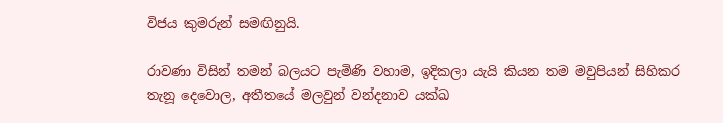විජය කුමරුන් සමඟිනුයි.

රාවණා විසින් තමන් බලයට පැමිණි වහාම, ඉදිකලා යැයි කියන තම මවුපියන් සිහිකර තැනූ දෙවොල, අතීතයේ මලවුන් වන්දනාව යක්ඛ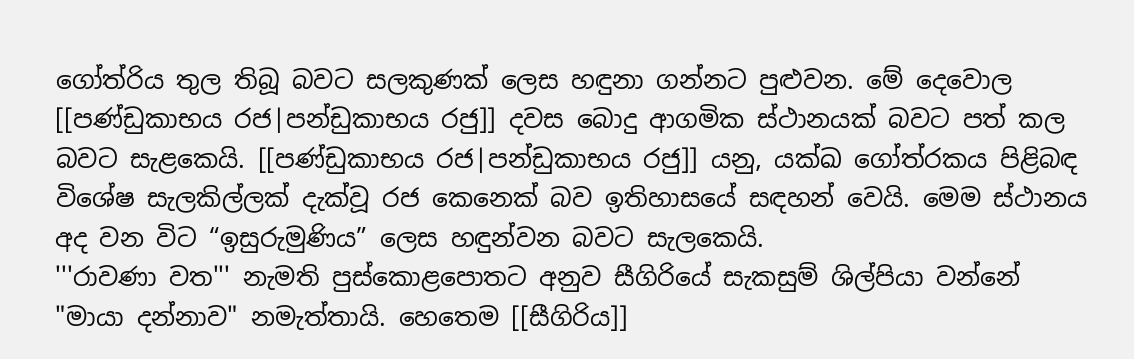ගෝත්රිය තුල තිබූ බවට සලකුණක් ලෙස හඳුනා ගන්නට පුළුවන. මේ දෙවොල [[පණ්ඩුකාභය රජ|පන්ඩුකාභය රජු]] දවස බොදු ආගමික ස්ථානයක් බවට පත් කල බවට සැළකෙයි. [[පණ්ඩුකාභය රජ|පන්ඩුකාභය රජු]] යනු, යක්ඛ ගෝත්රකය පිළිබඳ විශේෂ සැලකිල්ලක් දැක්වූ රජ කෙනෙක් බව ඉතිහාසයේ සඳහන් වෙයි. මෙම ස්ථානය අද වන විට “ඉසුරුමුණිය” ලෙස හඳුන්වන බවට සැලකෙයි.
'''රාවණා වත''' නැමති පුස්කොළපොතට අනුව සීගිරියේ සැකසුම් ශිල්පියා වන්නේ "මායා දන්නාව" නමැත්තායි. හෙතෙම [[සීගිරිය]]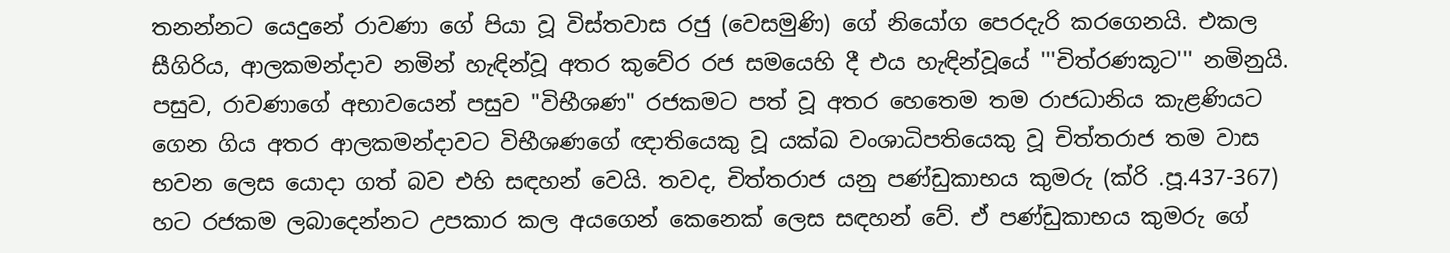තනන්නට යෙදුනේ රාවණා ගේ පියා වූ විස්තවාස රජු (වෙසමුණි) ගේ නියෝග පෙරදැරි කරගෙනයි. එකල සීගිරිය, ආලකමන්දාව නමින් හැඳින්වූ අතර කුවේර රජ සමයෙහි දී එය හැඳින්වූයේ '''චිත්රණකූට''' නමිනුයි. පසුව, රාවණාගේ අභාවයෙන් පසුව "විභීශණ" රජකමට පත් වූ අතර හෙතෙම තම රාජධානිය කැළණියට ගෙන ගිය අතර ආලකමන්දාවට විභීශණගේ ඥාතියෙකු වූ යක්ඛ වංශාධිපතියෙකු වූ චිත්තරාජ තම වාස භවන ලෙස යොදා ගත් බව එහි සඳහන් වෙයි. තවද, චිත්තරාජ යනු පණ්ඩුකාභය කුමරු (ක්රි .පූ.437-367) හට රජකම ලබාදෙන්නට උපකාර කල අයගෙන් කෙනෙක් ලෙස සඳහන් වේ. ඒ පණ්ඩුකාභය කුමරු ගේ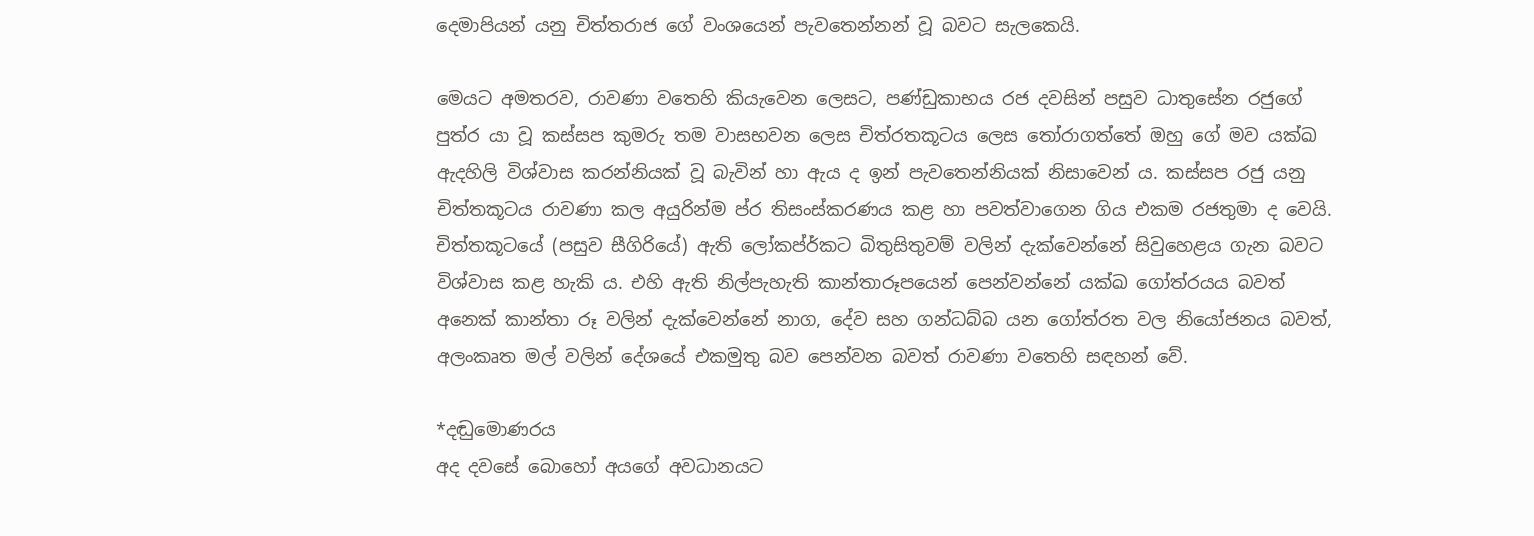දෙමාපියන් යනු චිත්තරාජ ගේ වංශයෙන් පැවතෙන්නන් වූ බවට සැලකෙයි.

මෙයට අමතරව, රාවණා වතෙහි කියැවෙන ලෙසට, පණ්ඩුකාභය රජ දවසින් පසුව ධාතුසේන රජුගේ පුත්ර යා වූ කස්සප කුමරු තම වාසභවන ලෙස චිත්රතකූටය ලෙස තෝරාගත්තේ ඔහු ගේ මව යක්ඛ ඇදහිලි විශ්වාස කරන්නියක් වූ බැවින් හා ඇය ද ඉන් පැවතෙන්නියක් නිසාවෙන් ය. කස්සප රජු යනු චිත්තකූටය රාවණා කල අයුරින්ම ප්ර තිසංස්කරණය කළ හා පවත්වාගෙන ගිය එකම රජතුමා ද වෙයි. චිත්තකූටයේ (පසුව සීගිරියේ) ඇති ලෝකප්ර්කට බිතුසිතුවම් වලින් දැක්වෙන්නේ සිවුහෙළය ගැන බවට විශ්වාස කළ හැකි ය. එහි ඇති නිල්පැහැති කාන්තාරූපයෙන් පෙන්වන්නේ යක්ඛ ගෝත්රයය බවත් අනෙක් කාන්තා රූ වලින් දැක්වෙන්නේ නාග, දේව සහ ගන්ධබ්බ යන ගෝත්රත වල නියෝජනය බවත්, අලංකෘත මල් වලින් දේශයේ එකමුතු බව පෙන්වන බවත් රාවණා වතෙහි සඳහන් වේ.

*දඬුමොණරය
අද දවසේ බොහෝ අයගේ අවධානයට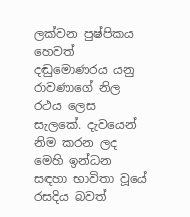ලක්වන පුෂ්පිකය හෙවත් දඬුමොණරය යනු රාවණාගේ නිල රථය ලෙස සැලකේ. දැවයෙන් නිම කරන ලද මෙහි ඉන්ධන සඳහා භාවිතා වූයේ රසදිය බවත්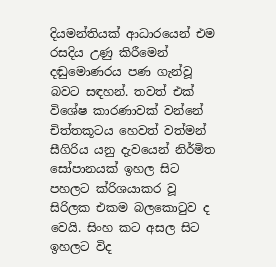දියමන්තියක් ආධාරයෙන් එම රසදිය උණු කිරීමෙන් දඬුමොණරය පණ ගැන්වූ බවට සඳහන්. තවත් එක් විශේෂ කාරණාවක් වන්නේ චිත්තකූටය හෙවත් වත්මන් සීගිරිය යනු දැවයෙන් නිර්මිත සෝපානයක් ඉහල සිට පහලට ක්රිශයාකර වූ සිරිලක එකම බලකොටුව ද වෙයි. සිංහ කට අසල සිට ඉහලට විද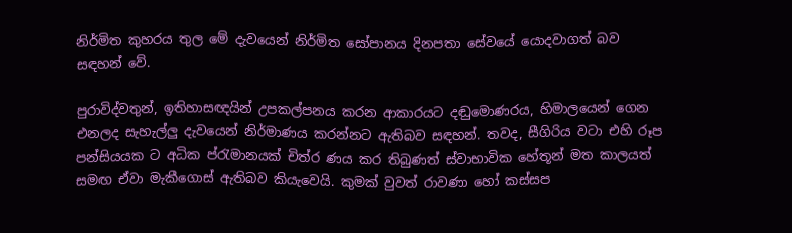නිර්මිත කුහරය තුල මේ දැවයෙන් නිර්මිත සෝපානය දිනපතා සේවයේ යොදවාගත් බව සඳහන් වේ.

පුරාවිද්වතුන්, ඉතිහාසඥයින් උපකල්පනය කරන ආකාරයට දඬුමොණරය, හිමාලයෙන් ගෙන එනලද සැහැල්ලු දැවයෙන් නිර්මාණය කරන්නට ඇතිබව සඳහන්. තවද, සීගිරිය වටා එහි රූප පන්සියයක ට අධික ප්රැමානයක් චිත්ර ණය කර තිබුණත් ස්වාභාවික හේතූන් මත කාලයත් සමඟ ඒවා මැකීගොස් ඇතිබව කියැවෙයි. කුමක් වුවත් රාවණා හෝ කස්සප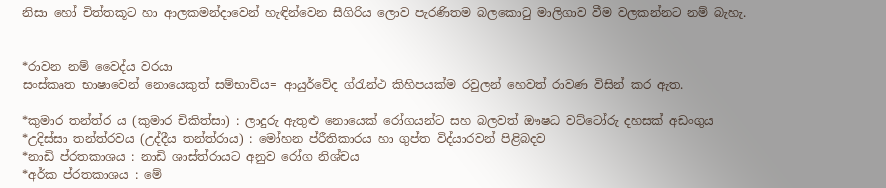නිසා හෝ චිත්තකූට හා ආලකමන්දාවෙන් හැඳින්වෙන සීගිරිය ලොව පැරණිතම බලකොටු මාලිගාව වීම වලකන්නට නම් බැහැ.


*රාවන නම් වෛද්ය වරයා
සංස්කෘත භාෂාවෙන් නොයෙකුත් සම්භාව්ය= ආයුර්වේද ග්රැන්ථ කිහිපයක්ම රවුලන් හෙවත් රාවණ විසින් කර ඇත.

*කුමාර තන්ත්ර ය (කුමාර චිකිත්සා) : ලාදුරු ඇතුළු නොයෙක් රෝගයන්ට සහ බලවත් ඖෂධ වට්ටෝරු දහසක් අඩංගුය
*උදිස්සා තන්ත්රවය (උද්දීය තන්ත්රාය) : මෝහන ප්රීතිකාරය හා ගුප්ත විද්යාරවන් පිළිබදව
*නාඩි ප්රතකාශය : නාඩි ශාස්ත්රායට අනුව රෝග නිශ්චය
*අර්ක ප්රතකාශය : මේ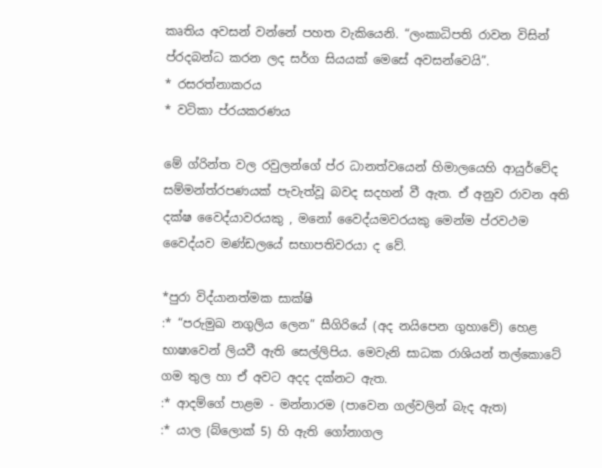කෘතිය අවසන් වන්නේ පහත වැකියෙනි. “ලංකාධිපති රාවන විසින් ප්රදබන්ධ කරන ලද සර්ග සියයක් මෙසේ අවසන්වෙයි”.
* රසරත්නාකරය
* වටිකා ප්රයකරණය

මේ ග්රින්ත වල රවුලන්ගේ ප්ර ධානත්වයෙන් හිමාලයෙහි ආයුර්වේද සම්මන්ත්රපණයක් පැවැත්වූ බවද සදහන් වී ඇත. ඒ අනුව රාවන අති දක්ෂ වෛද්යාවරයකු , මනෝ වෛද්යමවරයකු මෙන්ම ප්රවථම වෛද්යව මණ්ඩලයේ සභාපතිවරයා ද වේ.

*පුරා විද්යානත්මක සාක්ෂි
:* “පරුමුඛ නගුලිය ලෙන” සීගිරියේ (අද නයිපෙන ගුහාවේ) හෙළ භාෂාවෙන් ලියවී ඇති සෙල්ලිපිය. මෙවැනි සාධක රාශියන් තල්කොටේ ගම තුල හා ඒ අවට අදද දක්නට ඇත.
:* ආදම්ගේ පාළම - මන්නාරම (පාවෙන ගල්වලින් බැද ඇත)
:* යාල (බ්ලොක් 5) හි ඇති ගෝනාගල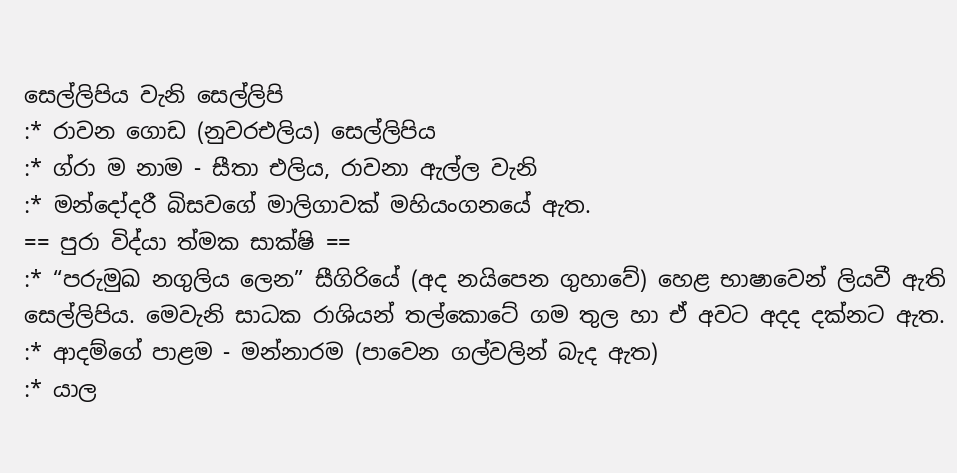සෙල්ලිපිය වැනි සෙල්ලිපි
:* රාවන ගොඩ (නුවරඑලිය) සෙල්ලිපිය
:* ග්රා ම නාම - සීතා එලිය, රාවනා ඇල්ල වැනි
:* මන්දෝදරී බිසවගේ මාලිගාවක් මහියංගනයේ ඇත.
== පුරා විද්යා ත්මක සාක්ෂි ==
:* “පරුමුඛ නගුලිය ලෙන” සීගිරියේ (අද නයිපෙන ගුහාවේ) හෙළ භාෂාවෙන් ලියවී ඇති සෙල්ලිපිය. මෙවැනි සාධක රාශියන් තල්කොටේ ගම තුල හා ඒ අවට අදද දක්නට ඇත.
:* ආදම්ගේ පාළම - මන්නාරම (පාවෙන ගල්වලින් බැද ඇත)
:* යාල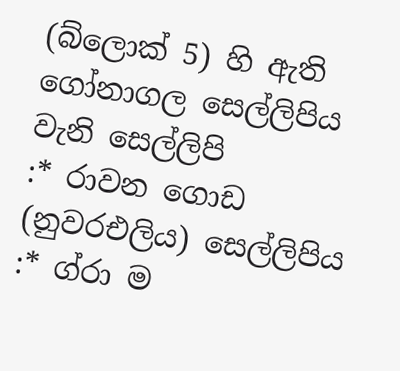(බ්ලොක් 5) හි ඇති ගෝනාගල සෙල්ලිපිය වැනි සෙල්ලිපි
:* රාවන ගොඩ (නුවරඑලිය) සෙල්ලිපිය
:* ග්රා ම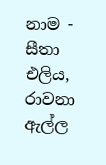නාම - සීතා එලිය, රාවනා ඇල්ල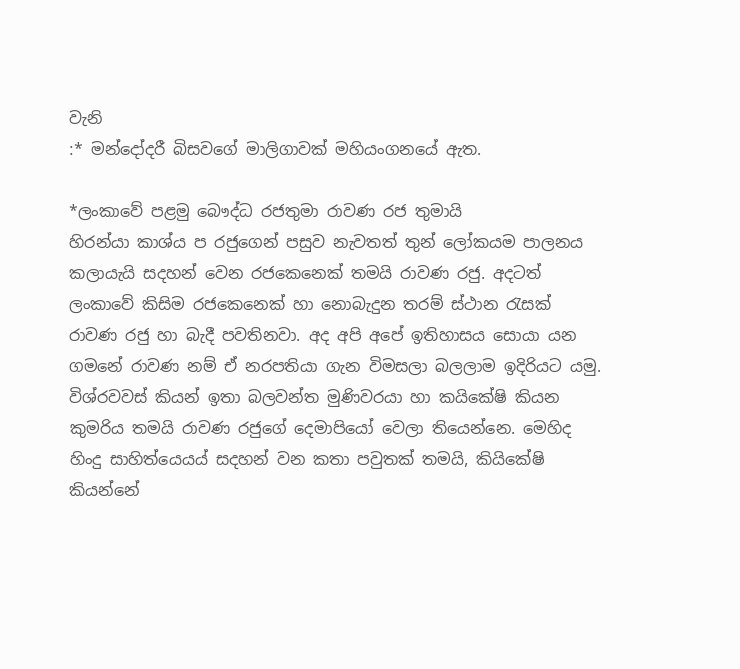වැනි
:* මන්දෝදරී බිසවගේ මාලිගාවක් මහියංගනයේ ඇත.

*ලංකාවේ පළමු බෞද්ධ රජතුමා රාවණ රජ තුමායි
හිරන්යා කාශ්ය ප රජුගෙන් පසුව නැවතත් තුන් ලෝකයම පාලනය කලායැයි සදහන් වෙන රජකෙනෙක් තමයි රාවණ රජු. අදටත් ලංකාවේ කිසිම රජකෙනෙක් හා නොබැදුන තරම් ස්ථාන රැසක් රාවණ රජු හා බැදී පවතිනවා. අද අපි අපේ ඉතිහාසය සොයා යන ගමනේ රාවණ නම් ඒ නරපතියා ගැන විමසලා බලලාම ඉදිරියට යමු.
විශ්රවවස් කියන් ඉතා බලවන්ත මුණිවරයා හා කයිකේෂි කියන කුමරිය තමයි රාවණ රජුගේ දෙමාපියෝ වෙලා තියෙන්නෙ. මෙහිද හිංදු සාහිත්යෙයය් සදහන් වන කතා පවුතක් තමයි, කියිකේෂි කියන්නේ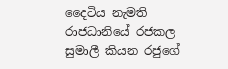දෛටිය නැමති රාජධානියේ රජකල සුමාලී කියන රජුගේ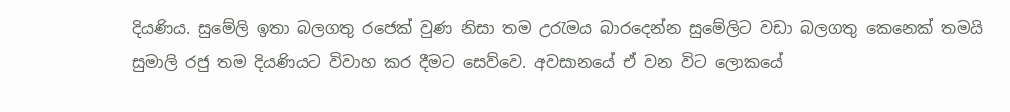දියණිය. සුමේලි ඉතා බලගතු රජෙක් වුණ නිසා තම උරැමය බාරදෙන්න සුමේලිට වඩා බලගතු කෙනෙක් තමයි සුමාලි රජු තම දියණියට විවාහ කර දීමට සෙව්වෙ. අවසානයේ ඒ වන විට ලොකයේ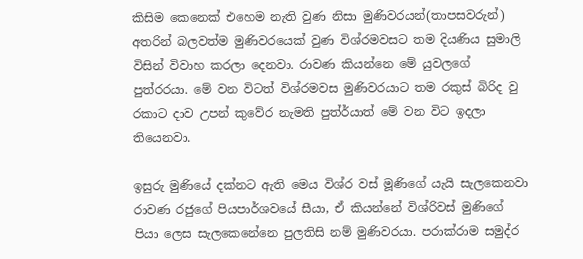කිසිම කෙනෙක් එහෙම නැති වුණ නිසා මුණිවරයන්(තාපසවරුන්) අතරින් බලවත්ම මුණිවරයෙක් වුණ විශ්රමවසට තම දියණිය සුමාලි විසින් විවාහ කරලා දෙනවා. රාවණ කියන්නෙ මේ යුවලගේ පුත්රරයා. මේ වන විටත් විශ්රමවස මුණිවරයාට තම රකුස් බිරිද වු රකාට දාව උපන් කුවේර නැමති පුත්ර්යාත් මේ වන විට ඉදලා තියෙනවා.

ඉසුරු මුණියේ දක්නට ඇති මෙය විශ්ර වස් මූණිගේ යැයි සැලකෙනවා
රාවණ රජුගේ පියපාර්ශවයේ සීයා, ඒ කියන්නේ විශ්රිවස් මුණිගේ පියා ලෙස සැලකෙනේනෙ පුලතිසි නම් මුණිවරයා. පරාක්රාම සමුද්ර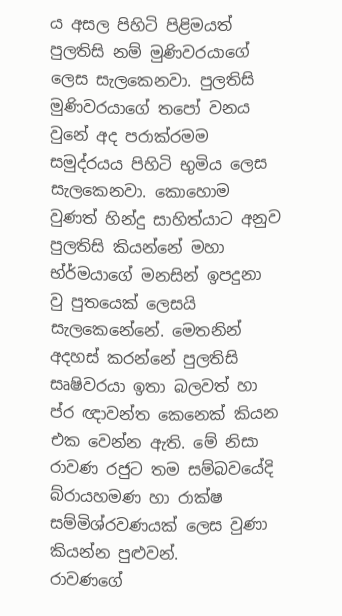ය අසල පිහිටි පිළිමයත් පුලතිසි නම් මුණිවරයාගේ ලෙස සැලකෙනවා. පුලතිසි මුණිවරයාගේ තපෝ වනය වුනේ අද පරාක්රමම සමුද්රයය පිහිටි භුමිය ලෙස සැලකෙනවා. කොහොම වුණත් හින්දු සාහිත්යාට අනුව පුලතිසි කියන්නේ මහා භ්ර්මයාගේ මනසින් ඉපදුනා වු පුතයෙක් ලෙසයි සැලකෙනේනේ. මෙතනින් අදහස් කරන්නේ පුලතිසි සෘෂිවරයා ඉතා බලවත් හා ප්ර ඥාවන්ත කෙනෙක් කියන එක වෙන්න ඇති. මේ නිසා රාවණ රජුට තම සම්බවයේදි බ්රායහමණ හා රාක්ෂ සම්මිශ්රවණයක් ලෙස වුණා කියන්න පුළුවන්.
රාවණගේ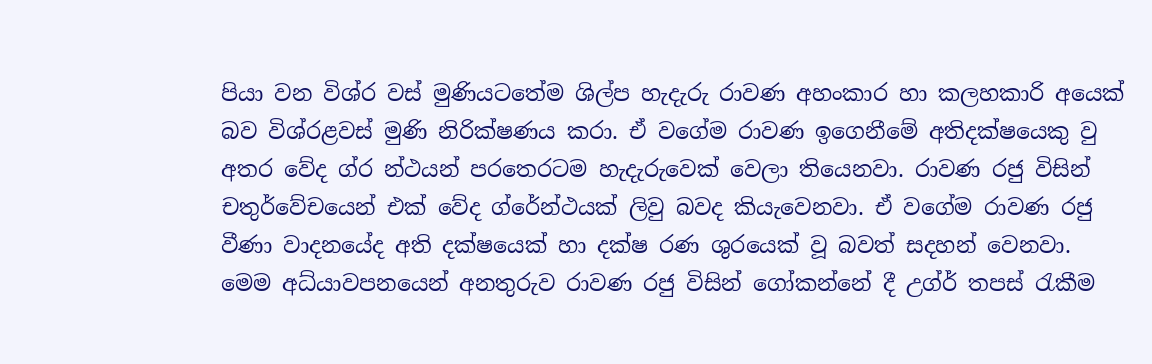පියා වන විශ්ර වස් මුණියටතේම ශිල්ප හැදැරු රාවණ අහංකාර හා කලහකාරි අයෙක් බව විශ්රළවස් මුණි නිරික්ෂණය කරා. ඒ වගේම රාවණ ඉගෙනීමේ අතිදක්ෂයෙකු වු අතර වේද ග්ර න්ථයන් පරතෙරටම හැදැරුවෙක් වෙලා තියෙනවා. රාවණ රජු විසින් චතුර්වේචයෙන් එක් වේද ග්රේන්ථයක් ලිවු බවද කියැවෙනවා. ඒ වගේම රාවණ රජු වීණා වාදනයේද අති දක්ෂයෙක් හා දක්ෂ රණ ශුරයෙක් වූ බවත් සදහන් වෙනවා.
මෙම අධ්යාවපනයෙන් අනතුරුව රාවණ රජු විසින් ගෝකන්නේ දී උග්ර් තපස් රැකීම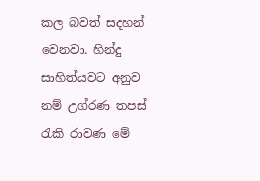කල බවත් සදහන් වෙනවා. හින්දු සාහිත්යවට අනුව නම් උග්රණ තපස් රැකි රාවණ මේ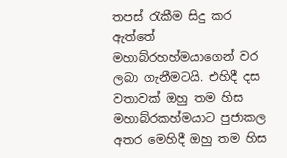තපස් රැකීම සිදු කර ඇත්තේ මහාබ්රහහ්මයාගෙන් වර ලබා ගැනීමටයි. එහිදී දස වතාවක් ඔහු තම හිස මහාබ්රකහ්මයාට පුජාකල අතර මෙහිදී ඔහු තම හිස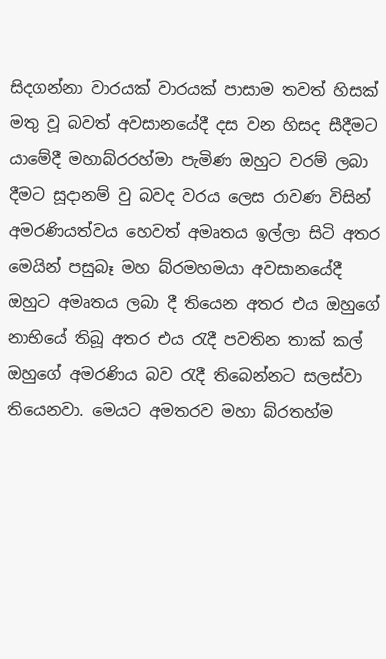සිදගන්නා වාරයක් වාරයක් පාසාම තවත් හිසක් මතු වූ බවත් අවසානයේදී දස වන හිසද සීදීමට යාමේදී මහාබ්රරහ්මා පැමිණ ඔහුට වරම් ලබා දීමට සූදානම් වු බවද වරය ලෙස රාවණ විසින් අමරණියත්වය හෙවත් අමෘතය ඉල්ලා සිටි අතර මෙයින් පසුබෑ මහ බ්රමහමයා අවසානයේදී ඔහුට අමෘතය ලබා දී තියෙන අතර එය ඔහුගේ නාභියේ තිබූ අතර එය රැදී පවතින තාක් කල් ඔහුගේ අමරණිය බව රැදී තිබෙන්නට සලස්වා තියෙනවා. මෙයට අමතරව මහා බ්රතහ්ම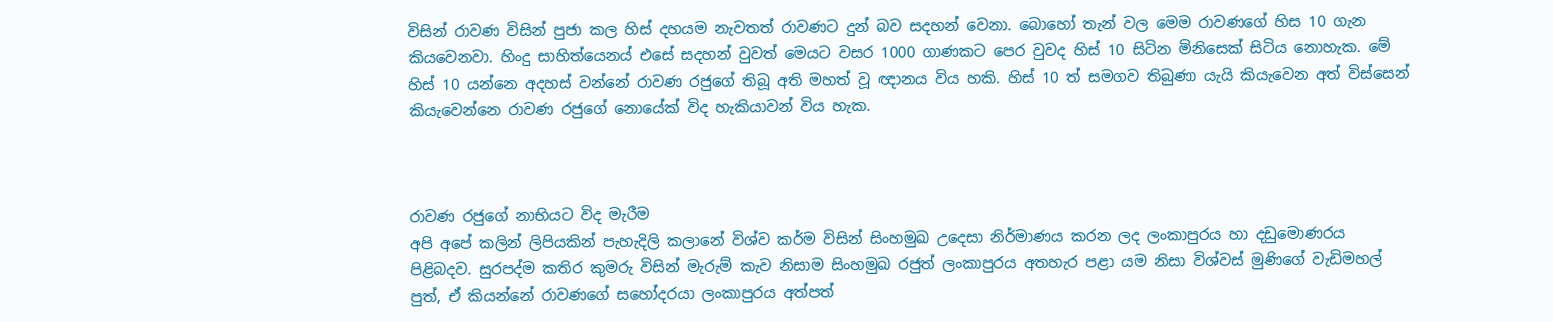විසින් රාවණ විසින් පුජා කල හිස් දහයම නැවතත් රාවණට දුන් බව සදහන් වෙනා. බොහෝ තැන් වල මෙම රාවණගේ හිස 10 ගැන කියවෙනවා. හිංදු සාහිත්යෙනය් එසේ සදහන් වුවත් මෙයට වසර 1000 ගාණකට පෙර වුවද හිස් 10 සිටින මිනිසෙක් සිටිය නොහැක. මේ හිස් 10 යන්නෙ අදහස් වන්නේ රාවණ රජුගේ තිබූ අති මහත් වූ ඥානය විය හකි. හිස් 10 ත් සමගව තිබුණා යැයි කියැවෙන අත් විස්සෙන් කියැවෙන්නෙ රාවණ රජුගේ නොයේක් විද හැකියාවන් විය හැක.



රාවණ රජුගේ නාභියට විද මැරීම
අපි අපේ කලින් ලිපියකින් පැහැදිලි කලානේ විශ්ව කර්ම විසින් සිංහමුඛ උදෙසා නිර්මාණය කරන ලද ලංකාපුරය හා දඩුමොණරය පිළිබදව. සුරපද්ම කතිර කුමරු විසින් මැරුම් කැව නිසාම සිංහමුඛ රජුත් ලංකාපුරය අතහැර පළා යම නිසා විශ්වස් මුණිගේ වැඩිමහල් පුත්, ඒ කියන්නේ රාවණගේ සහෝදරයා ලංකාපුරය අත්පත්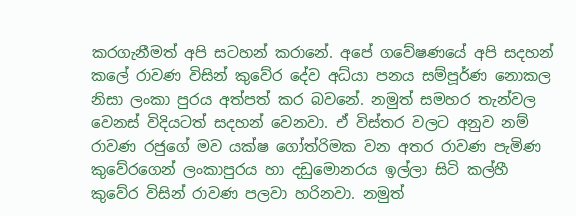කරගැනීමත් අපි සටහන් කරානේ. අපේ ගවේෂණයේ අපි සදහන් කලේ රාවණ විසින් කුවේර දේව අධ්යා පනය සම්පූර්ණ නොකල නිසා ලංකා පුරය අත්පත් කර බවනේ. නමුත් සමහර තැන්වල වෙනස් විදියටත් සදහන් වෙනවා. ඒ විස්තර වලට අනුව නම් රාවණ රජුගේ මව යක්ෂ ගෝත්රිමක වන අතර රාවණ පැමිණ කුවේරගෙන් ලංකාපුරය හා දඩුමොනරය ඉල්ලා සිටි කල්හී කුවේර විසින් රාවණ පලවා හරිනවා. නමුත්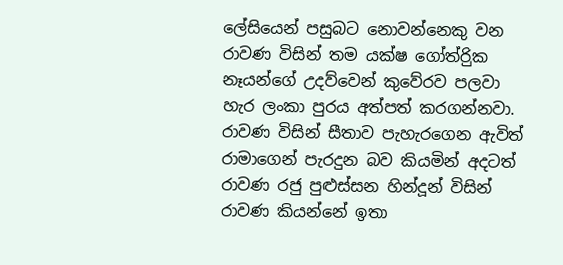ලේසියෙන් පසුබට නොවන්නෙකු වන රාවණ විසින් තම යක්ෂ ගෝත්රිුක නෑයන්ගේ උදව්වෙන් කුවේරව පලවා හැර ලංකා පුරය අත්පත් කරගන්නවා.
රාවණ විසින් සීතාව පැහැරගෙන ඇවිත් රාමාගෙන් පැරදුන බව කියමින් අදටත් රාවණ රජු පුළුස්සන හින්දූන් විසින් රාවණ කියන්නේ ඉතා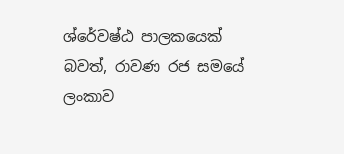ශ්රේවෂ්ඨ පාලකයෙක් බවත්, රාවණ රජ සමයේ ලංකාව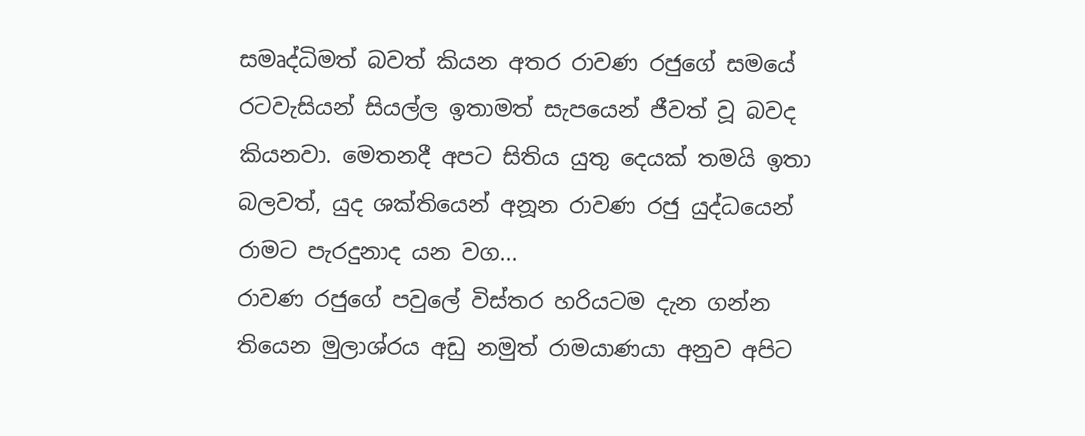සමෘද්ධිමත් බවත් කියන අතර රාවණ රජුගේ සමයේ රටවැසියන් සියල්ල ඉතාමත් සැපයෙන් ජීවත් වූ බවද කියනවා. මෙතනදී අපට සිතිය යුතු දෙයක් තමයි ඉතා බලවත්, යුද ශක්තියෙන් අනූන රාවණ රජු යුද්ධයෙන් රාමට පැරදුනාද යන වග...
රාවණ රජුගේ පවුලේ විස්තර හරියටම දැන ගන්න තියෙන මුලාශ්රය අඩු නමුත් රාමයාණයා අනුව අපිට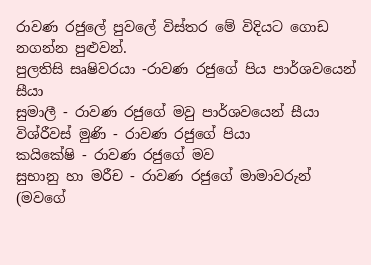රාවණ රජුලේ පුවලේ විස්තර මේ විදියට ගොඩ නගන්න පුළුවන්.
පුලතිසි සෘෂිවරයා -රාවණ රජුගේ පිය පාර්ශවයෙන් සීයා
සුමාලී - රාවණ රජුගේ මවු පාර්ශවයෙන් සීයා
විශ්රීවස් මුණි - රාවණ රජුගේ පියා
කයිකේෂි - රාවණ රජුගේ මව
සුභානු හා මරීච - රාවණ රජුගේ මාමාවරුන් (මවගේ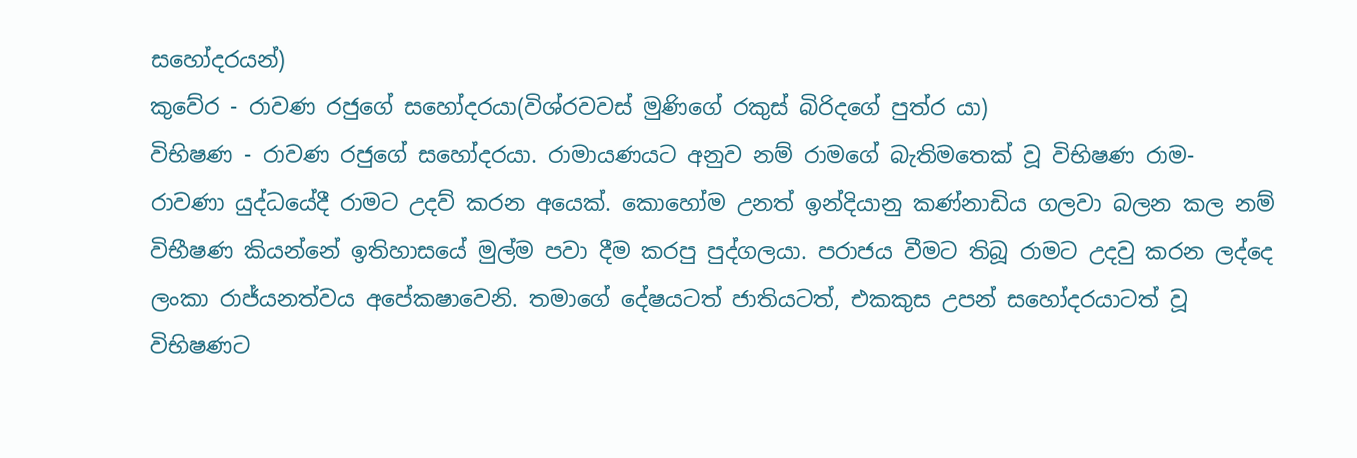සහෝදරයන්)
කුවේර - රාවණ රජුගේ සහෝදරයා(විශ්රවවස් මුණිගේ රකුස් බිරිදගේ පුත්ර යා)
විභිෂණ - රාවණ රජුගේ සහෝදරයා. රාමායණයට අනුව නම් රාමගේ බැතිමතෙක් වූ විභිෂණ රාම- රාවණා යුද්ධයේදී රාමට උදව් කරන අයෙක්. කොහෝම උනත් ඉන්දියානු කණ්නාඩිය ගලවා බලන කල නම් විභීෂණ කියන්නේ ඉතිහාසයේ මුල්ම පවා දීම කරපු පුද්ගලයා. පරාජය වීමට තිබූ රාමට උදවු කරන ලද්දෙ ලංකා රාජ්යනත්වය අපේකෂාවෙනි. තමාගේ දේෂයටත් ජාතියටත්, එකකුස උපන් සහෝදරයාටත් වූ විභිෂණට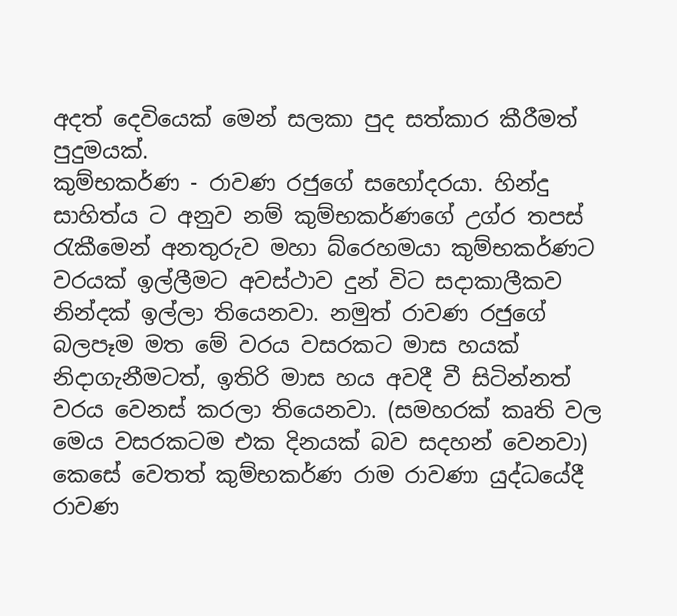අදත් දෙවියෙක් මෙන් සලකා පුද සත්කාර කීරීමත් පුදුමයක්.
කුම්භකර්ණ - රාවණ රජුගේ සහෝදරයා. හින්දු සාහිත්ය ට අනුව නම් කුම්භකර්ණගේ උග්ර තපස් රැකීමෙන් අනතුරුව මහා බ්රෙහමයා කුම්භකර්ණට වරයක් ඉල්ලීමට අවස්ථාව දුන් විට සදාකාලීකව නින්දක් ඉල්ලා තියෙනවා. නමුත් රාවණ රජුගේ බලපෑම මත මේ වරය වසරකට මාස හයක් නිදාගැනීමටත්, ඉතිරි මාස හය අවදී වී සිටින්නත් වරය වෙනස් කරලා තියෙනවා. (සමහරක් කෘති වල මෙය වසරකටම එක දිනයක් බව සදහන් වෙනවා) කෙසේ වෙතත් කුම්භකර්ණ රාම රාවණා යුද්ධයේදී රාවණ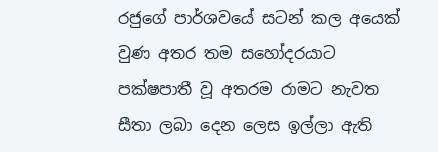රජුගේ පාර්ශවයේ සටන් කල අයෙක් වුණ අතර තම සහෝදරයාට පක්ෂපාතී වූ අතරම රාමට නැවත සීතා ලබා දෙන ලෙස ඉල්ලා ඇති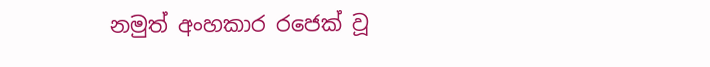නමුත් අංහකාර රජෙක් වූ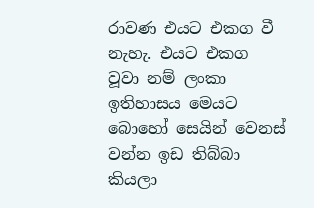රාවණ එයට එකග වී නැහැ. එයට එකග වූවා නම් ලංකා ඉතිහාසය මෙයට බොහෝ සෙයින් වෙනස් වන්න ඉඩ තිබ්බා කියලා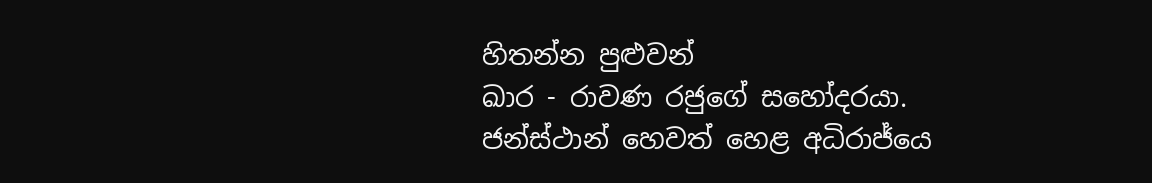හිතන්න පුළුවන්
ඛාර - රාවණ රජුගේ සහෝදරයා. ජන්ස්ථාන් හෙවත් හෙළ අධිරාජ්යෙ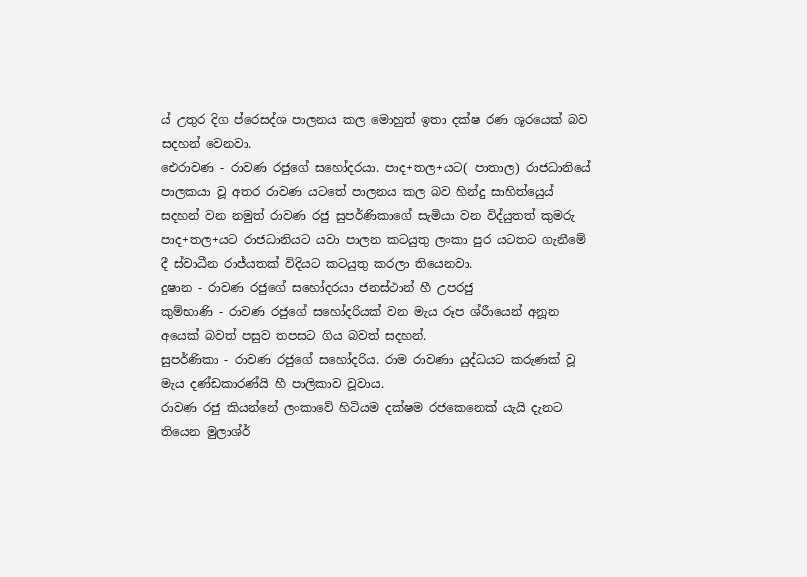ය් උතුර දිග ප්රෙසද්ශ පාලනය කල මොහුත් ඉතා දක්ෂ රණ ශූරයෙක් බව සදහන් වෙනවා.
ඓරාවණ - රාවණ රජුගේ සහෝදරයා. පාද+තල+යට( පාතාල) රාජධානියේ පාලකයා වූ අතර රාවණ යටතේ පාලනය කල බව හින්දු සාහිත්යෙුය් සදහන් වන නමුත් රාවණ රජු සුපර්ණිකාගේ සැමියා වන විද්යුතත් කුමරු පාද+තල+යට රාජධානියට යවා පාලන කටයුතු ලංකා පුර යටතට ගැනීමේ දී ස්වාධීන රාජ්යතක් විදියට කටයුතු කරලා තියෙනවා.
දුෂාන - රාවණ රජුගේ සහෝදරයා ජනස්ථාන් හී උපරජු
කුම්භාණි - රාවණ රජුගේ සහෝදරියක් වන මැය රූප ශ්රීායෙන් අනූන අයෙක් බවත් පසුව තපසට ගිය බවත් සදහන්.
සුපර්ණිකා - රාවණ රජුගේ සහෝදරිය. රාම රාවණා යුද්ධයට කරුණක් වූ මැය දණ්ඩකාරණ්යි හී පාලිකාව වූවාය.
රාවණ රජු කියන්නේ ලංකාවේ හිටියම දක්ෂම රජකෙනෙක් යැයි දැනට තියෙන මුලාශ්ර්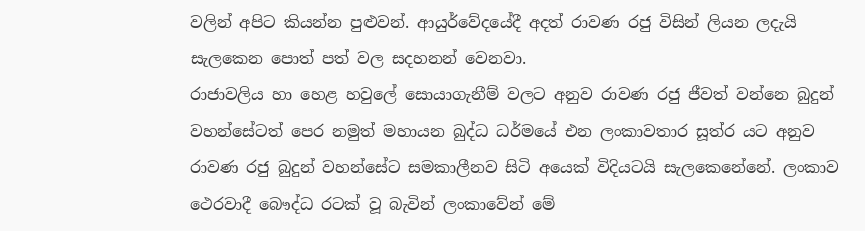වලින් අපිට කියන්න පුළුවන්. ආයුර්වේදයේදී අදත් රාවණ රජු විසින් ලියන ලදැයි සැලකෙන පොත් පත් වල සදහනන් වෙනවා.
රාජාවලිය හා හෙළ හවුලේ සොයාගැනීම් වලට අනුව රාවණ රජු ජීවත් වන්නෙ බුදුන් වහන්සේටත් පෙර නමුත් මහායන බුද්ධ ධර්මයේ එන ලංකාවතාර සූත්ර යට අනුව රාවණ රජු බුදුන් වහන්සේට සමකාලීනව සිටි අයෙක් විදියටයි සැලකෙනේනේ. ලංකාව ථෙරවාදී බෞද්ධ රටක් වූ බැවින් ලංකාවේන් මේ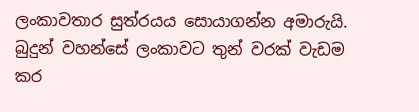ලංකාවතාර සුත්රයය සොයාගන්න අමාරුයි. බුදුන් වහන්සේ ලංකාවට තුන් වරක් වැඩම කර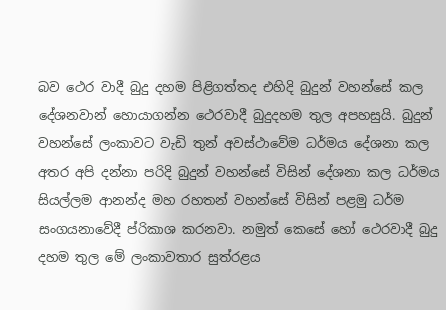බව ථෙර වාදී බුදු දහම පිළිගත්තද එහිදි බුදුන් වහන්සේ කල දේශනවාන් හොයාගන්න ථෙරවාදී බුදුදහම තුල අපහසුයි. බුදුන් වහන්සේ ලංකාවට වැඩි තුන් අවස්ථාවේම ධර්මය දේශනා කල අතර අපි දන්නා පරිදි බුදුන් වහන්සේ විසින් දේශනා කල ධර්මය සියල්ලම ආනන්ද මහ රහතන් වහන්සේ විසින් පළමු ධර්ම සංගයනාවේදී ප්රිකාශ කරනවා. නමුත් කෙසේ හෝ ථෙරවාදී බුදු දහම තුල මේ ලංකාවතාර සුත්රළය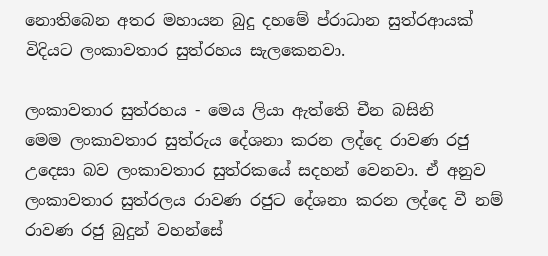නොතිබෙන අතර මහායන බුදු දහමේ ප්රාධාන සුත්රආයක් විදියට ලංකාවතාර සුත්රහය සැලකෙනවා.

ලංකාවතාර සුත්රහය - මෙය ලියා ඇත්තෙි චීන බසිනි
මෙම ලංකාවතාර සුත්රුය දේශනා කරන ලද්දෙ රාවණ රජු උදෙසා බව ලංකාවතාර සුත්රකයේ සදහන් වෙනවා. ඒ අනුව ලංකාවතාර සුත්රලය රාවණ රජුට දේශනා කරන ලද්දෙ වී නම් රාවණ රජු බුදුන් වහන්සේ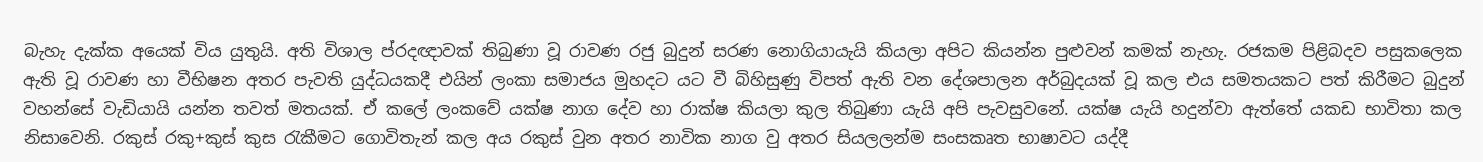බැහැ දැක්ක අයෙක් විය යුතුයි. අති විශාල ප්රදඥාවක් තිබුණා වූ රාවණ රජු බුදුන් සරණ නොගියායැයි කියලා අපිට කියන්න පුළුවන් කමක් නැහැ. රජකම පිළිබදව පසුකලෙක ඇති වූ රාවණ හා වීභිෂන අතර පැවති යුද්ධයකදී එයින් ලංකා සමාජය මුහදට යට වී බිහිසුණු විපත් ඇති වන දේශපාලන අර්බුදයක් වූ කල එය සමතයකට පත් කිරීමට බුදුන් වහන්සේ වැඩියායි යන්න තවත් මතයක්. ඒ කලේ ලංකවේ යක්ෂ නාග දේව හා රාක්ෂ කියලා කුල තිබුණා යැයි අපි පැවසුවනේ. යක්ෂ යැයි හදුන්වා ඇත්තේ යකඩ භාවිතා කල නිසාවෙනි. රකුස් රකු+කුස් කුස රැකීමට ගොවිතැන් කල අය රකුස් වුන අතර නාවික නාග වු අතර සියලලන්ම සංසකෘත භාෂාවට යද්දී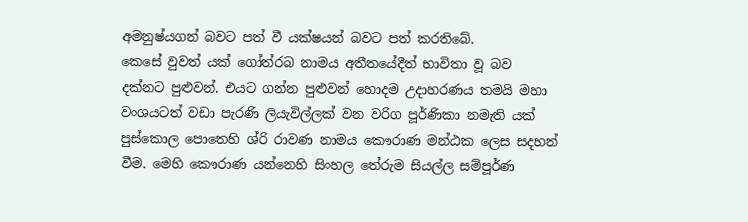අමනුෂ්යගන් බවට පත් වී යක්ෂයන් බවට පත් කරතිබේ.
කෙසේ වුවත් යක් ගෝත්රබ නාමය අතීතයේදීත් භාවිතා වූ බව දක්නට පුළුවන්. එයට ගන්න පුළුවන් හොදම උදාහරණය තමයි මහා වංශයටත් වඩා පැරණි ලියැවිල්ලක් වන වරිග පූර්ණිකා නමැති යක් පුස්කොල පොතෙහි ශ්රි රාවණ නාමය කෞරාණ මන්ඨක ලෙස සදහන් වීම. මෙහි කෞරාණ යන්නෙහි සිංහල තේරුම සියල්ල සම්පූර්ණ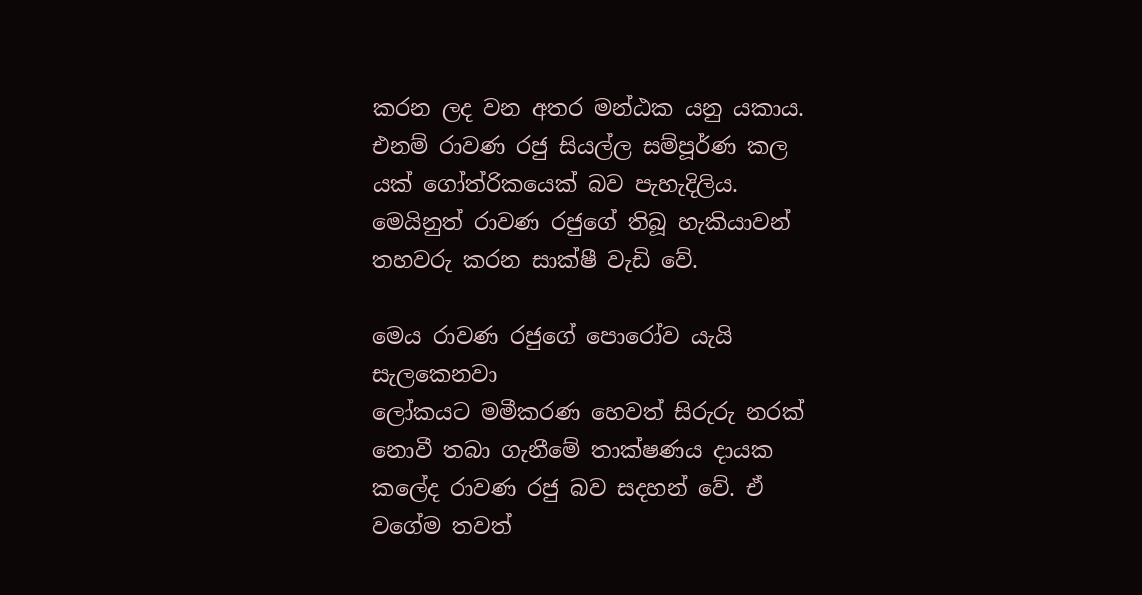කරන ලද වන අතර මන්ඨක යනු යකාය. එනම් රාවණ රජු සියල්ල සම්පූර්ණ කල යක් ගෝත්රිකයෙක් බව පැහැදිලිය. මෙයිනුත් රාවණ රජුගේ තිබූ හැකියාවන් තහවරු කරන සාක්ෂී වැඩි වේ.

මෙය රාවණ රජුගේ පොරෝව යැයි සැලකෙනවා
ලෝකයට මමීකරණ හෙවත් සිරුරු නරක් නොවී තබා ගැනීමේ තාක්ෂණය දායක කලේද රාවණ රජු බව සදහන් වේ. ඒ වගේම තවත්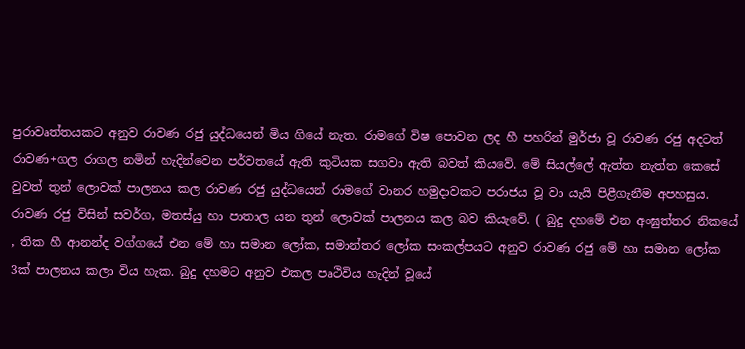පුරාවෘත්තයකට අනුව රාවණ රජු යුද්ධයෙන් මිය ගියේ නැත. රාමගේ විෂ පොවන ලද හී පහරින් මුර්ජා වූ රාවණ රජු අදටත් රාවණ+ගල රාගල නමින් හැදින්වෙන පර්වතයේ ඇති කුටියක සගවා ඇති බවත් කියවේ. මේ සියල්ලේ ඇත්ත නැත්ත කෙසේ වුවත් තුන් ලොවක් පාලනය කල රාවණ රජු යුද්ධයෙන් රාමගේ වානර හමුදාවකට පරාජය වූ වා යැයි පිළීගැනීම අපහසුය. රාවණ රජු විසින් සවර්ග, මතස්යු හා පාතාල යන තුන් ලොවක් පාලනය කල බව කියැවේ. ( බුදු දහමේ එන අංඝුත්තර නිකයේ , තික හී ආනන්ද වග්ගයේ එන මේ හා සමාන ලෝක, සමාන්තර ලෝක සංකල්පයට අනුව රාවණ රජු මේ හා සමාන ලෝක 3ක් පාලනය කලා විය හැක. බුදු දහමට අනුව එකල පෘථිවිය හැදින් වූයේ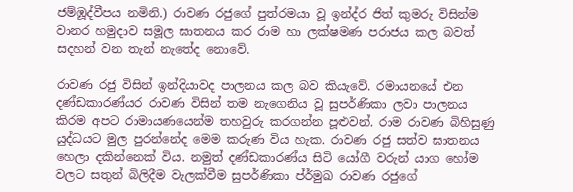ජම්ඹූද්වීපය නමිනි.) රාවණ රජුගේ පුත්රමයා වූ ඉන්ද්ර ජිත් කුමරු විසින්ම වානර හමුදාව සමූල ඝාතනය කර රාම හා ලක්ෂමණ පරාජය කල බවත් සදහන් වන තැන් නැතේද නොවේ.

රාවණ රජු විසින් ඉන්දියාවද පාලනය කල බව කියැවේ. රමායනයේ එන දණ්ඩකාරණ්යර රාවණ විසින් තම නැගෙනිය වූ සුපර්ණිකා ලවා පාලනය කිරම අපට රාමායණයෙන්ම තහවුරු කරගන්න පූළුවන්. රාම රාවණ බිහිසුණු යුද්ධයට මුල පුරන්නේද මෙම කරුණ විය හැක. රාවණ රජු සත්ව ඝාතනය හෙලා දකින්නෙක් විය. නමුත් දණ්ඩකාරණ්ය සිටි යෝගී වරුන් යාග හෝම වලට සතුන් බිලිදීම වැලක්වීම සුපර්ණිකා ප්ර්මුඛ රාවණ රජුගේ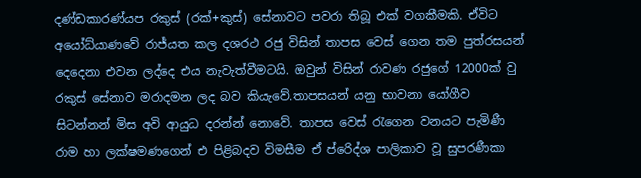දණ්ඩකාරණ්යප රකුස් (රක්+කුස්) සේනාවට පවරා තිබූ එක් වගකීමකි. ඒවිට අයෝධ්යාණවේ රාජ්යත කල දශරථ රජු විසින් තාපස වෙස් ගෙන තම පුත්රසයන් දෙදෙනා එවන ලද්දෙ එය නැවැත්වීමටයි. ඔවුන් විසින් රාවණ රජුගේ 12000ක් වු රකුස් සේනාව මරාදමන ලද බව කියැවේ.තාපසයන් යනු භාවනා යෝගීව සිටන්නන් මිස අවි ආයුධ දරන්න් නොවේ. තාපස වෙස් රැගෙන වනයට පැමිණී රාම හා ලක්ෂමණගෙන් එ පිළිබදව විමසීම ඒ ප්රෙිද්ශ පාලිකාව වූ සුපරණීකා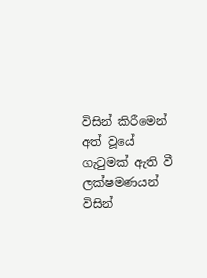විසින් කිරීමෙන් අත් වූයේ ගැටුමක් ඇති වී ලක්ෂමණයන් විසින්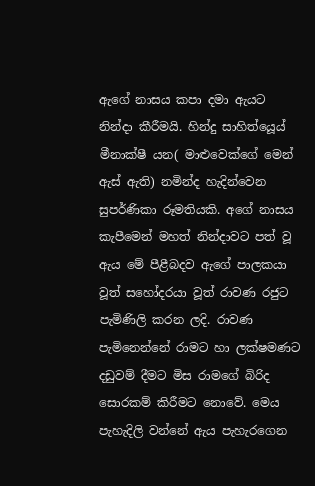ඇගේ නාසය කපා දමා ඇයට නින්දා කීරීමයි. හින්දු සාහිත්යෙූය් මීනාක්ෂී යන( මාළුවෙක්ගේ මෙන් ඇස් ඇති) නමින්ද හැදින්වෙන සුපර්ණිකා රූමතියකි. අගේ නාසය කැපීමෙන් මහත් නින්දාවට පත් වූ ඇය මේ පීළීබදව ඇගේ පාලකයා වූත් සහෝදරයා වූත් රාවණ රජුට පැමිණිලි කරන ලදි. රාවණ පැමිනෙන්නේ රාමට හා ලක්ෂමණට දඩුවම් දීමට මිස රාමගේ බිරිද සොරකම් කිරීමට නොවේ. මෙය පැහැදිලි වන්නේ ඇය පැහැරගෙන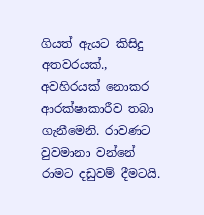ගියත් ඇයට කිසිදු අතවරයක්., අවහිරයක් නොකර ආරක්ෂාකාරීව තබා ගැනීමෙනි. රාවණට වුවමානා වන්නේ රාමට දඩුවම් දීමටයි.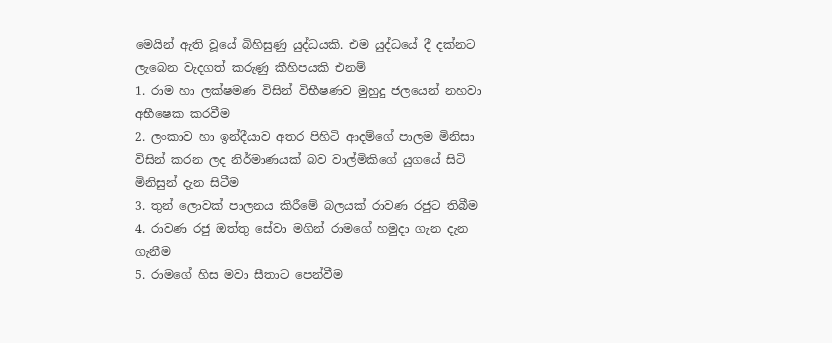මෙයින් ඇති වූයේ බිහිසුණු යුද්ධයකි. එම යුද්ධයේ දී දක්නට ලැබෙන වැදගත් කරුණු කීහිපයකි එනම්
1. රාම හා ලක්ෂමණ විසින් විභීෂණව මුහුදු ජලයෙන් නහවා අභීෂෙක කරවීම
2. ලංකාව හා ඉන්දීයාව අතර පිහිටි ආදම්ගේ පාලම මිනිසා විසින් කරන ලද නිර්මාණයක් බව වාල්මිකිගේ යුගයේ සිටි මිනිසුන් දැන සිටීම
3. තුන් ලොවක් පාලනය කිරීමේ බලයක් රාවණ රජුට තිබීම
4. රාවණ රජු ඔත්තු සේවා මගින් රාමගේ හමුදා ගැන දැන ගැනීම
5. රාමගේ හිස මවා සීතාට පෙන්වීම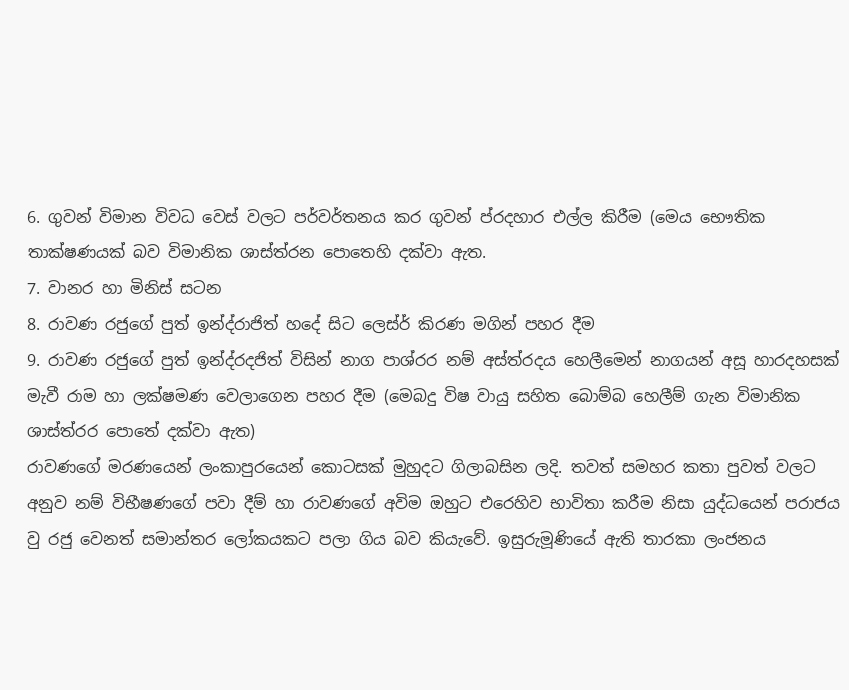6. ගුවන් විමාන විවධ වෙස් වලට පර්වර්තනය කර ගුවන් ප්රදහාර එල්ල කිරීම (මෙය භෞතික තාක්ෂණයක් බව විමානික ශාස්ත්රන පොතෙහි දක්වා ඇත.
7. වානර හා මිනිස් සටන
8. රාවණ රජුගේ පුත් ඉන්ද්රාජිත් හදේ සිට ලෙස්ර් කිරණ මගින් පහර දීම
9. රාවණ රජුගේ පුත් ඉන්ද්රදජිත් විසින් නාග පාශ්රර නම් අස්ත්රදය හෙලීමෙන් නාගයන් අසූ හාරදහසක් මැවී රාම හා ලක්ෂමණ වෙලාගෙන පහර දීම (මෙබදු විෂ වායු සහිත බොම්බ හෙලීම් ගැන විමානික ශාස්ත්රර පොතේ දක්වා ඇත)
රාවණගේ මරණයෙන් ලංකාපුරයෙන් කොටසක් මුහුදට ගිලාබසින ලදි. තවත් සමහර කතා පුවත් වලට අනුව නම් විභීෂණගේ පවා දීම් හා රාවණගේ අවිම ඔහුට එරෙහිව භාවිතා කරීම නිසා යුද්ධයෙන් පරාජය වු රජු වෙනත් සමාන්තර ලෝකයකට පලා ගිය බව කියැවේ. ඉසුරුමූණියේ ඇති තාරකා ලංජනය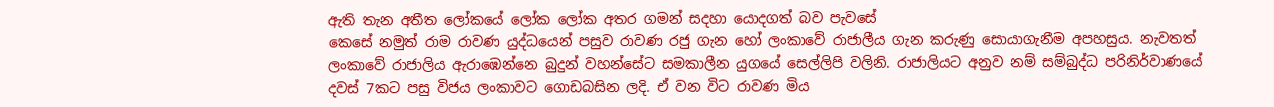ඇති තැන අතීත ලෝකයේ ලෝක ලෝක අතර ගමන් සදහා යොදගත් බව පැවසේ
කෙසේ නමුත් රාම රාවණ යුද්ධයෙන් පසුව රාවණ රජු ගැන හෝ ලංකාවේ රාජාලීය ගැන කරුණු සොයාගැනීම අපහසුය. නැවතත් ලංකාවේ රාජාලිය ඇරාඹෙන්නෙ බුදුන් වහන්සේට සමකාලීන යුගයේ සෙල්ලිපි වලිනි. රාජාලියට අනුව නම් සම්බුද්ධ පරිනිර්වාණයේ දවස් 7කට පසු විජය ලංකාවට ගොඩබසින ලදි. ඒ වන විට රාවණ මිය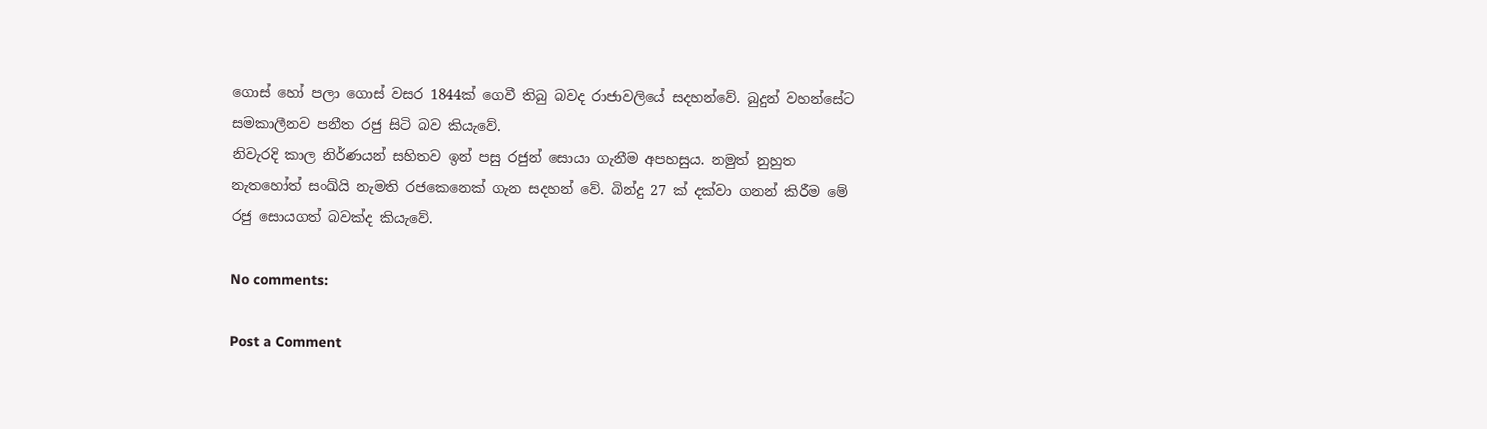ගොස් හෝ පලා ගොස් වසර 1844ක් ගෙවී තිබු බවද රාජාවලියේ සදහන්වේ. බුදුන් වහන්සේට සමකාලීනව පනීත රජු සිටි බව කියැවේ.
නිවැරදි කාල නිර්ණයන් සහිතව ඉන් පසු රජුන් සොයා ගැනීම අපහසුය. නමුත් නුහුත නැතහෝත් සංඛ්යි නැමති රජකෙනෙක් ගැන සදහන් වේ. බින්දු 27 ක් දක්වා ගනන් කිරීම මේ රජු සොයගත් බවක්ද කියැවේ.

No comments:

Post a Comment